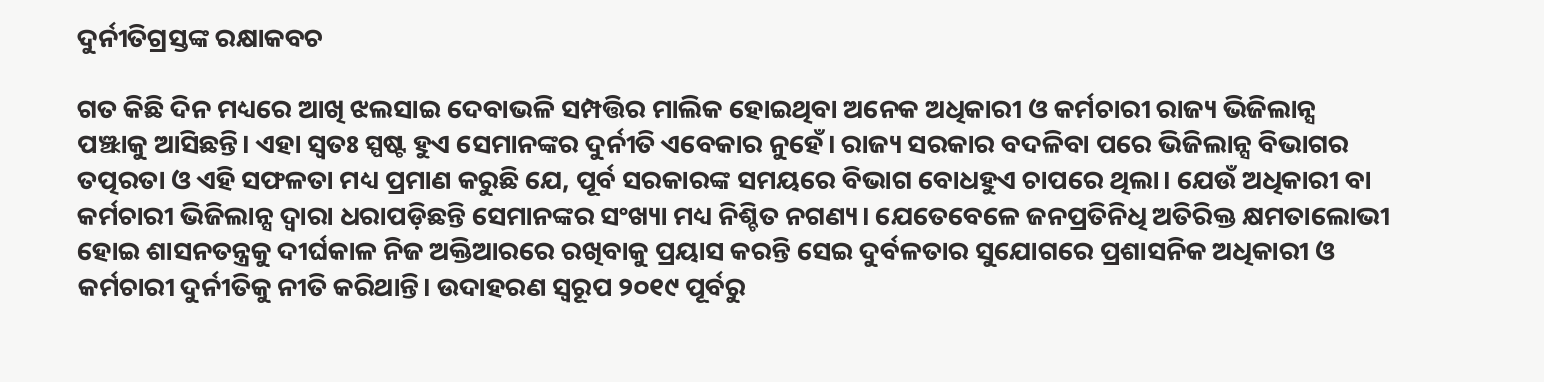ଦୁର୍ନୀତିଗ୍ରସ୍ତଙ୍କ ରକ୍ଷାକବଚ

ଗତ କିଛି ଦିନ ମଧ୍ୟରେ ଆଖି ଝଲସାଇ ଦେବାଭଳି ସମ୍ପତ୍ତିର ମାଲିକ ହୋଇଥିବା ଅନେକ ଅଧିକାରୀ ଓ କର୍ମଚାରୀ ରାଜ୍ୟ ଭିଜିଲାନ୍ସ ପଞ୍ଝାକୁ ଆସିଛନ୍ତି। ଏହା ସ୍ବତଃ ସ୍ପଷ୍ଟ ହୁଏ ସେମାନଙ୍କର ଦୁର୍ନୀତି ଏବେକାର ନୁହେଁ। ରାଜ୍ୟ ସରକାର ବଦଳିବା ପରେ ଭିଜିଲାନ୍ସ ବିଭାଗର ତତ୍ପରତା ଓ ଏହି ସଫଳତା ମଧ୍ୟ ପ୍ରମାଣ କରୁଛି ଯେ, ପୂର୍ବ ସରକାରଙ୍କ ସମୟରେ ବିଭାଗ ବୋଧହୁଏ ଚାପରେ ଥିଲା। ଯେଉଁ ଅଧିକାରୀ ବା କର୍ମଚାରୀ ଭିଜିଲାନ୍ସ ଦ୍ବାରା ଧରାପଡ଼ିଛନ୍ତି ସେମାନଙ୍କର ସଂଖ୍ୟା ମଧ୍ୟ ନିଶ୍ଚିତ ନଗଣ୍ୟ। ଯେତେବେଳେ ଜନପ୍ରତିନିଧି ଅତିରିକ୍ତ କ୍ଷମତାଲୋଭୀ ହୋଇ ଶାସନତନ୍ତ୍ରକୁ ଦୀର୍ଘକାଳ ନିଜ ଅକ୍ତିଆରରେ ରଖିବାକୁ ପ୍ରୟାସ କରନ୍ତି ସେଇ ଦୁର୍ବଳତାର ସୁଯୋଗରେ ପ୍ରଶାସନିକ ଅଧିକାରୀ ଓ କର୍ମଚାରୀ ଦୁର୍ନୀତିକୁ ନୀତି କରିଥାନ୍ତି। ଉଦାହରଣ ସ୍ବରୂପ ୨୦୧୯ ପୂର୍ବରୁ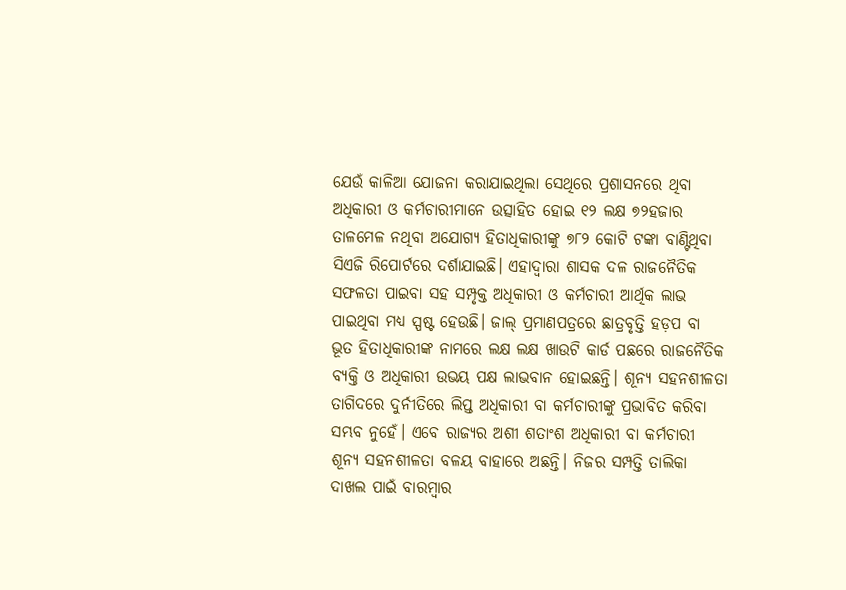ଯେଉଁ କାଳିଆ ଯୋଜନା କରାଯାଇଥିଲା ସେଥିରେ ପ୍ରଶାସନରେ ଥିବା ଅଧିକାରୀ ଓ କର୍ମଚାରୀମାନେ ଉତ୍ସାହିତ ହୋଇ ୧୨ ଲକ୍ଷ ୭୨ହଜାର ତାଳମେଳ ନଥିବା ଅଯୋଗ୍ୟ ହିତାଧିକାରୀଙ୍କୁ ୭୮୨ କୋଟି ଟଙ୍କା ବାଣ୍ଟିଥିବା ସିଏଜି ରିପୋର୍ଟରେ ଦର୍ଶାଯାଇଛି। ଏହାଦ୍ବାରା ଶାସକ ଦଳ ରାଜନୈତିକ ସଫଳତା ପାଇବା ସହ ସମ୍ପୃକ୍ତ ଅଧିକାରୀ ଓ କର୍ମଚାରୀ ଆର୍ଥିକ ଲାଭ ପାଇଥିବା ମଧ୍ୟ ସ୍ପଷ୍ଟ ହେଉଛି। ଜାଲ୍‌ ପ୍ରମାଣପତ୍ରରେ ଛାତ୍ରବୃତ୍ତି ହଡ଼ପ ବା ଭୂତ ହିତାଧିକାରୀଙ୍କ ନାମରେ ଲକ୍ଷ ଲକ୍ଷ ଖାଉଟି କାର୍ଡ ପଛରେ ରାଜନୈତିକ ବ୍ୟକ୍ତି ଓ ଅଧିକାରୀ ଉଭୟ ପକ୍ଷ ଲାଭବାନ ହୋଇଛନ୍ତି। ଶୂନ୍ୟ ସହନଶୀଳତା ତାଗିଦରେ ଦୁର୍ନୀତିରେ ଲିପ୍ତ ଅଧିକାରୀ ବା କର୍ମଚାରୀଙ୍କୁ ପ୍ରଭାବିତ କରିବା ସମ୍ଭବ ନୁହେଁ। ଏବେ ରାଜ୍ୟର ଅଶୀ ଶତାଂଶ ଅଧିକାରୀ ବା କର୍ମଚାରୀ ଶୂନ୍ୟ ସହନଶୀଳତା ବଳୟ ବାହାରେ ଅଛନ୍ତି। ନିଜର ସମ୍ପତ୍ତି ତାଲିକା ଦାଖଲ ପାଇଁ ବାରମ୍ବାର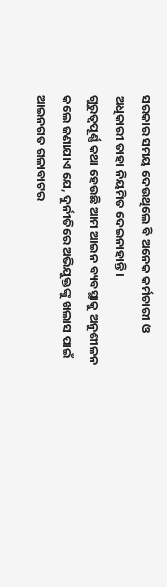ସରକାର ସମୟ ଦେଉଥିଲେ ବି ଅନେକ କର୍ମଚାରୀ ଓ ଅଧିକାରୀ ତାହା ନିୟମିତ ଦେଇନାହାନ୍ତି।
ଗୁରୁତ୍ୱପୂର୍ଣ୍ଣ କଥା ହେଉଛି ଆମ ଆଇନ ବ୍ୟବସ୍ଥାକୁ ଅନୁଶୀଳନ କଲେ ଜଣାଯାଏ ଯେ, ଦୁର୍ନୀତିରେ ଅଭିଯୁକ୍ତଙ୍କୁ ଖଲାସ ପାଇଁ ଆଇନଗତ ଗଳାବାଟର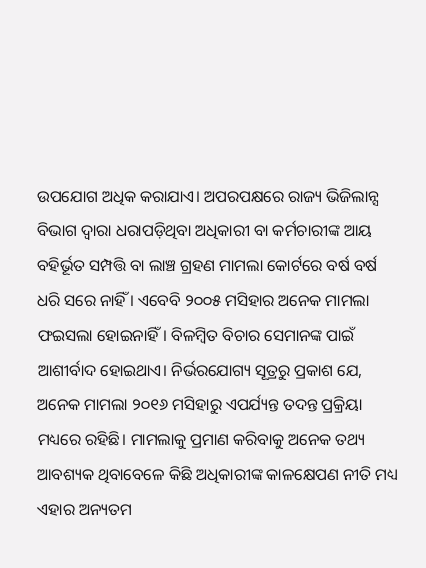ଉପଯୋଗ ଅଧିକ କରାଯାଏ। ଅପରପକ୍ଷରେ ରାଜ୍ୟ ଭିଜିଲାନ୍ସ ବିଭାଗ ଦ୍ବାରା ଧରାପଡ଼ିଥିବା ଅଧିକାରୀ ବା କର୍ମଚାରୀଙ୍କ ଆୟ ବହିର୍ଭୂତ ସମ୍ପତ୍ତି ବା ଲାଞ୍ଚ ଗ୍ରହଣ ମାମଲା କୋର୍ଟରେ ବର୍ଷ ବର୍ଷ ଧରି ସରେ ନାହିଁ । ଏବେବି ୨୦୦୫ ମସିହାର ଅନେକ ମାମଲା ଫଇସଲା ହୋଇନାହିଁ। ବିଳମ୍ବିତ ବିଚାର ସେମାନଙ୍କ ପାଇଁ ଆଶୀର୍ବାଦ ହୋଇଥାଏ। ନିର୍ଭରଯୋଗ୍ୟ ସୂତ୍ରରୁ ପ୍ରକାଶ ଯେ, ଅନେକ ମାମଲା ୨୦୧୬ ମସିହାରୁ ଏପର୍ଯ୍ୟନ୍ତ ତଦନ୍ତ ପ୍ରକ୍ରିୟା ମଧ୍ୟରେ ରହିଛି। ମାମଲାକୁ ପ୍ରମାଣ କରିବାକୁ ଅନେକ ତଥ୍ୟ ଆବଶ୍ୟକ ଥିବାବେଳେ କିଛି ଅଧିକାରୀଙ୍କ କାଳକ୍ଷେପଣ ନୀତି ମଧ୍ୟ ଏହାର ଅନ୍ୟତମ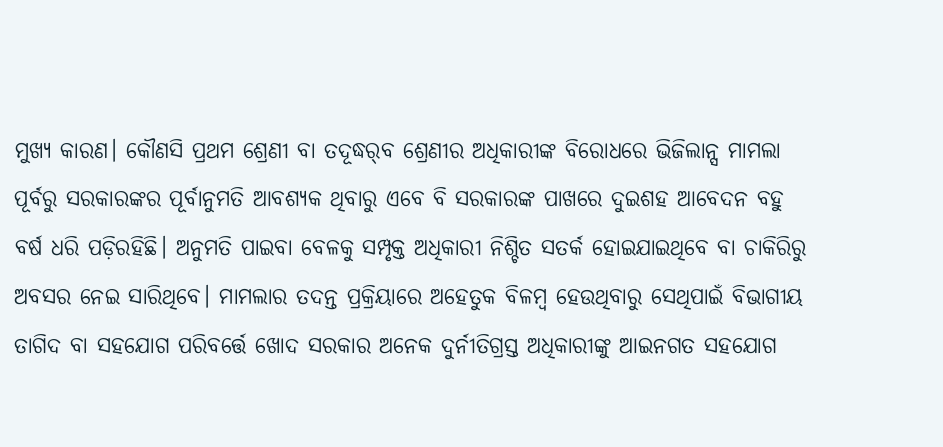ମୁଖ୍ୟ କାରଣ। କୌଣସି ପ୍ରଥମ ଶ୍ରେଣୀ ବା ତଦୂଦ୍ଧର୍‌ବ ଶ୍ରେଣୀର ଅଧିକାରୀଙ୍କ ବିରୋଧରେ ଭିଜିଲାନ୍ସ ମାମଲା ପୂର୍ବରୁ ସରକାରଙ୍କର ପୂର୍ବାନୁମତି ଆବଶ୍ୟକ ଥିବାରୁ ଏବେ ବି ସରକାରଙ୍କ ପାଖରେ ଦୁଇଶହ ଆବେଦନ ବହୁ ବର୍ଷ ଧରି ପଡ଼ିରହିଛି। ଅନୁମତି ପାଇବା ବେଳକୁ ସମ୍ପୃକ୍ତ ଅଧିକାରୀ ନିଶ୍ଚିତ ସତର୍କ ହୋଇଯାଇଥିବେ ବା ଚାକିରିରୁ ଅବସର ନେଇ ସାରିଥିବେ। ମାମଲାର ତଦନ୍ତ ପ୍ରକ୍ରିୟାରେ ଅହେତୁକ ବିଳମ୍ବ ହେଉଥିବାରୁ ସେଥିପାଇଁ ବିଭାଗୀୟ ତାଗିଦ ବା ସହଯୋଗ ପରିବର୍ତ୍ତେ ଖୋଦ ସରକାର ଅନେକ ଦୁର୍ନୀତିଗ୍ରସ୍ତ ଅଧିକାରୀଙ୍କୁ ଆଇନଗତ ସହଯୋଗ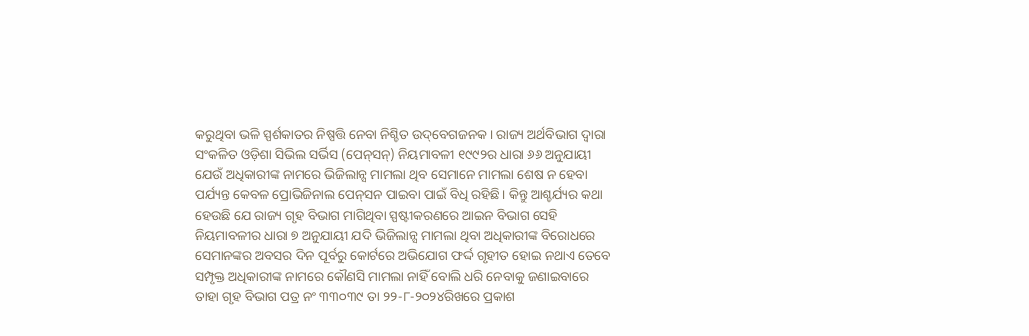କରୁଥିବା ଭଳି ସ୍ପର୍ଶକାତର ନିଷ୍ପତ୍ତି ନେବା ନିଶ୍ଚିତ ଉଦ୍‌ବେଗଜନକ। ରାଜ୍ୟ ଅର୍ଥବିଭାଗ ଦ୍ବାରା ସଂକଳିତ ଓଡ଼ିଶା ସିଭିଲ ସର୍ଭିସ (ପେନ୍‌ସନ୍‌) ନିୟମାବଳୀ ୧୯୯୨ର ଧାରା ୬୬ ଅନୁଯାୟୀ ଯେଉଁ ଅଧିକାରୀଙ୍କ ନାମରେ ଭିଜିଲାନ୍ସ ମାମଲା ଥିବ ସେମାନେ ମାମଲା ଶେଷ ନ ହେବା ପର୍ଯ୍ୟନ୍ତ କେବଳ ପ୍ରୋଭିଜିନାଲ ପେନ୍‌ସନ ପାଇବା ପାଇଁ ବିଧି ରହିଛି। କିନ୍ତୁ ଆଶ୍ଚର୍ଯ୍ୟର କଥା ହେଉଛି ଯେ ରାଜ୍ୟ ଗୃହ ବିଭାଗ ମାଗିଥିବା ସ୍ପଷ୍ଟୀକରଣରେ ଆଇନ ବିଭାଗ ସେହି ନିୟମାବଳୀର ଧାରା ୭ ଅନୁଯାୟୀ ଯଦି ଭିଜିଲାନ୍ସ ମାମଲା ଥିବା ଅଧିକାରୀଙ୍କ ବିରୋଧରେ ସେମାନଙ୍କର ଅବସର ଦିନ ପୂର୍ବରୁ କୋର୍ଟରେ ଅଭିଯୋଗ ଫର୍ଦ୍ଦ ଗୃହୀତ ହୋଇ ନଥାଏ ତେବେ ସମ୍ପୃକ୍ତ ଅଧିକାରୀଙ୍କ ନାମରେ କୌଣସି ମାମଲା ନାହିଁ ବୋଲି ଧରି ନେବାକୁ ଜଣାଇବାରେ ତାହା ଗୃହ ବିଭାଗ ପତ୍ର ନଂ ୩୩୦୩୯ ତା ୨୨-୮-୨୦୨୪ରିଖରେ ପ୍ରକାଶ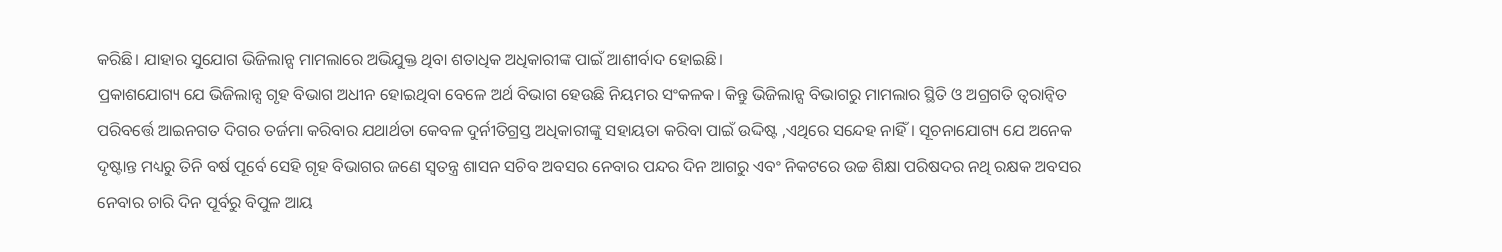କରିଛି। ଯାହାର ସୁଯୋଗ ଭିଜିଲାନ୍ସ ମାମଲାରେ ଅଭିଯୁକ୍ତ ଥିବା ଶତାଧିକ ଅଧିକାରୀଙ୍କ ପାଇଁ ଆଶୀର୍ବାଦ ହୋଇଛି।
ପ୍ରକାଶଯୋଗ୍ୟ ଯେ ଭିଜିଲାନ୍ସ ଗୃହ ବିଭାଗ ଅଧୀନ ହୋଇଥିବା ବେଳେ ଅର୍ଥ ବିଭାଗ ହେଉଛି ନିୟମର ସଂକଳକ। କିନ୍ତୁ ଭିଜିଲାନ୍ସ ବିଭାଗରୁ ମାମଲାର ସ୍ଥିତି ଓ ଅଗ୍ରଗତି ତ୍ୱରାନ୍ବିତ ପରିବର୍ତ୍ତେ ଆଇନଗତ ଦିଗର ତର୍ଜମା କରିବାର ଯଥାର୍ଥତା କେବଳ ଦୁର୍ନୀତିଗ୍ରସ୍ତ ଅଧିକାରୀଙ୍କୁ ସହାୟତା କରିବା ପାଇଁ ଉଦ୍ଦିଷ୍ଟ ,ଏଥିରେ ସନ୍ଦେହ ନାହିଁ। ସୂଚନାଯୋଗ୍ୟ ଯେ ଅନେକ ଦୃଷ୍ଟାନ୍ତ ମଧ୍ୟରୁ ତିନି ବର୍ଷ ପୂର୍ବେ ସେହି ଗୃହ ବିଭାଗର ଜଣେ ସ୍ବତନ୍ତ୍ର ଶାସନ ସଚିବ ଅବସର ନେବାର ପନ୍ଦର ଦିନ ଆଗରୁ ଏବଂ ନିକଟରେ ଉଚ୍ଚ ଶିକ୍ଷା ପରିଷଦର ନଥି ରକ୍ଷକ ଅବସର ନେବାର ଚାରି ଦିନ ପୂର୍ବରୁ ବିପୁଳ ଆୟ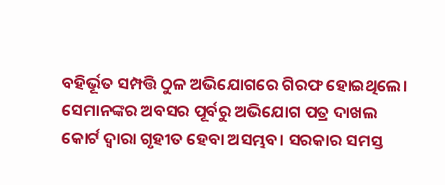ବହିର୍ଭୂତ ସମ୍ପତ୍ତି ଠୁଳ ଅଭିଯୋଗରେ ଗିରଫ ହୋଇଥିଲେ। ସେମାନଙ୍କର ଅବସର ପୂର୍ବରୁ ଅଭିଯୋଗ ପତ୍ର ଦାଖଲ କୋର୍ଟ ଦ୍ବାରା ଗୃହୀତ ହେବା ଅସମ୍ଭବ। ସରକାର ସମସ୍ତ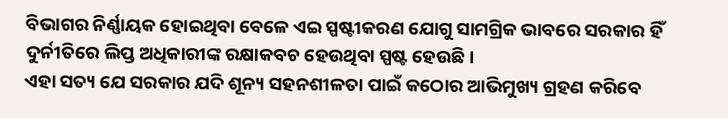ବିଭାଗର ନିର୍ଣ୍ଣାୟକ ହୋଇଥିବା ବେଳେ ଏଇ ସ୍ପଷ୍ଟୀକରଣ ଯୋଗୁ ସାମଗ୍ରିକ ଭାବରେ ସରକାର ହିଁ ଦୁର୍ନୀତିରେ ଲିପ୍ତ ଅଧିକାରୀଙ୍କ ରକ୍ଷାକବଚ ହେଉଥିବା ସ୍ପଷ୍ଟ ହେଉଛି।
ଏହା ସତ୍ୟ ଯେ ସରକାର ଯଦି ଶୂନ୍ୟ ସହନଶୀଳତା ପାଇଁ କଠୋର ଆଭିମୁଖ୍ୟ ଗ୍ରହଣ କରିବେ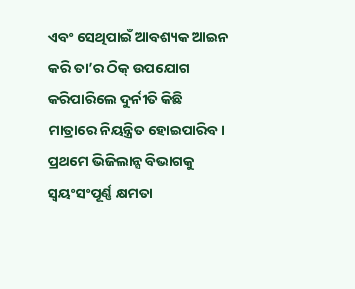ଏବଂ ସେଥିପାଇଁ ଆବଶ୍ୟକ ଆଇନ କରି ତା’ର ଠିକ୍‌ ଉପଯୋଗ କରିପାରିଲେ ଦୁର୍ନୀତି କିଛି ମାତ୍ରାରେ ନିୟନ୍ତ୍ରିତ ହୋଇପାରିବ। ପ୍ରଥମେ ଭିଜିଲାନ୍ସ ବିଭାଗକୁ ସ୍ବୟଂସଂପୂର୍ଣ୍ଣ କ୍ଷମତା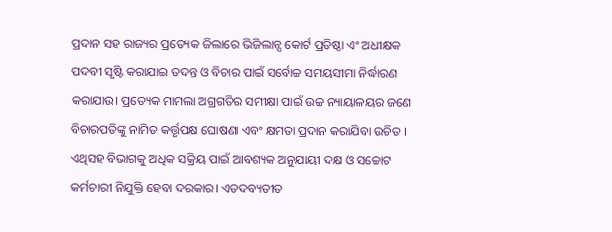ପ୍ରଦାନ ସହ ରାଜ୍ୟର ପ୍ରତ୍ୟେକ ଜିଲାରେ ଭିଜିଲାନ୍ସ କୋର୍ଟ ପ୍ରତିଷ୍ଠା ଏଂ ଅଧୀକ୍ଷକ ପଦବୀ ସୃଷ୍ଟି କରାଯାଇ ତଦନ୍ତ ଓ ବିଚାର ପାଇଁ ସର୍ବୋଚ୍ଚ ସମୟସୀମା ନିର୍ଦ୍ଧାରଣ କରାଯାଉ। ପ୍ରତ୍ୟେକ ମାମଲା ଅଗ୍ରଗତିର ସମୀକ୍ଷା ପାଇଁ ଉଚ୍ଚ ନ୍ୟାୟାଳୟର ଜଣେ ବିଚାରପତିଙ୍କୁ ନାମିତ କର୍ତ୍ତୃପକ୍ଷ ଘୋଷଣା ଏବଂ କ୍ଷମତା ପ୍ରଦାନ କରାଯିବା ଉଚିତ । ଏଥିସହ ବିଭାଗକୁ ଅଧିକ ସକ୍ରିୟ ପାଇଁ ଆବଶ୍ୟକ ଅନୁଯାୟୀ ଦକ୍ଷ ଓ ସଚ୍ଚୋଟ କର୍ମଚାରୀ ନିଯୁକ୍ତି ହେବା ଦରକାର। ଏତଦବ୍ୟତୀତ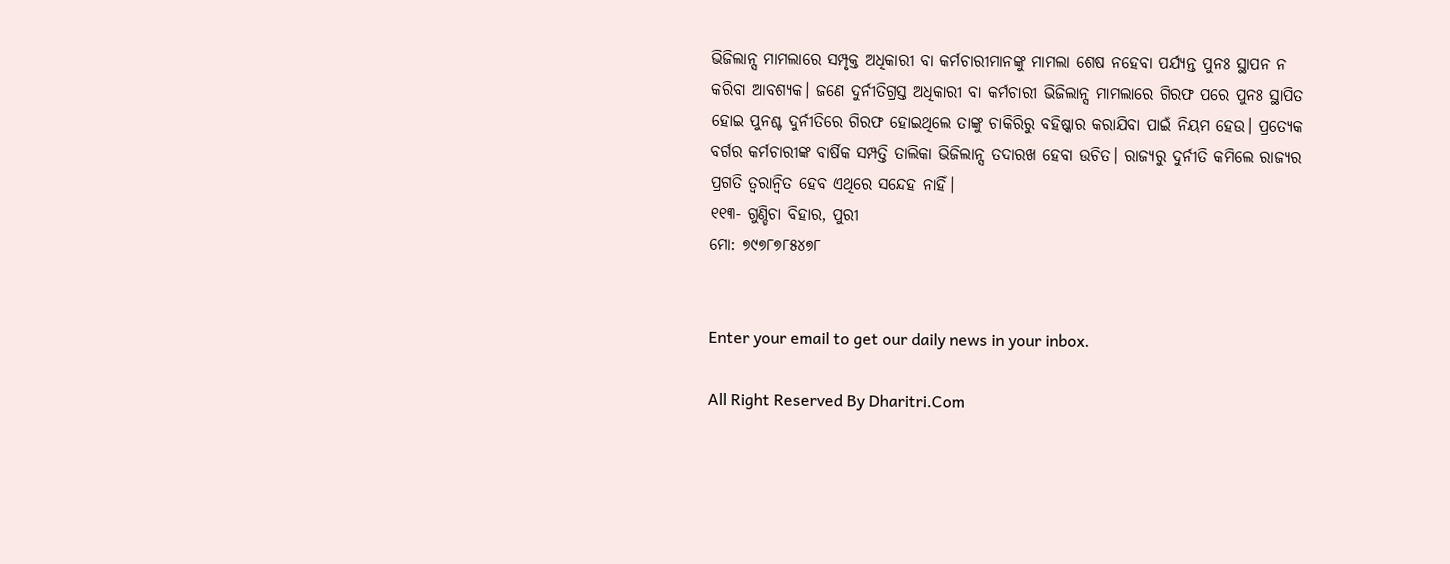ଭିଜିଲାନ୍ସ ମାମଲାରେ ସମ୍ପୃକ୍ତ ଅଧିକାରୀ ବା କର୍ମଚାରୀମାନଙ୍କୁ ମାମଲା ଶେଷ ନହେବା ପର୍ଯ୍ୟନ୍ତ ପୁନଃ ସ୍ଥାପନ ନ କରିବା ଆବଶ୍ୟକ। ଜଣେ ଦୁର୍ନୀତିଗ୍ରସ୍ତ ଅଧିକାରୀ ବା କର୍ମଚାରୀ ଭିଜିଲାନ୍ସ ମାମଲାରେ ଗିରଫ ପରେ ପୁନଃ ସ୍ଥାପିତ ହୋଇ ପୁନଶ୍ଚ ଦୁର୍ନୀତିରେ ଗିରଫ ହୋଇଥିଲେ ତାଙ୍କୁ ଚାକିରିରୁ ବହିଷ୍କାର କରାଯିବା ପାଇଁ ନିୟମ ହେଉ। ପ୍ରତ୍ୟେକ ବର୍ଗର କର୍ମଚାରୀଙ୍କ ବାର୍ଷିକ ସମ୍ପତ୍ତି ତାଲିକା ଭିଜିଲାନ୍ସ ତଦାରଖ ହେବା ଉଚିତ। ରାଜ୍ୟରୁ ଦୁର୍ନୀତି କମିଲେ ରାଜ୍ୟର ପ୍ରଗତି ତ୍ୱରାନ୍ବିତ ହେବ ଏଥିରେ ସନ୍ଦେହ ନାହିଁ।
୧୧୩- ଗୁଣ୍ଡିଚା ବିହାର, ପୁରୀ
ମୋ: ୭୯୭୮୭୮୫୪୭୮


Enter your email to get our daily news in your inbox.

All Right Reserved By Dharitri.Com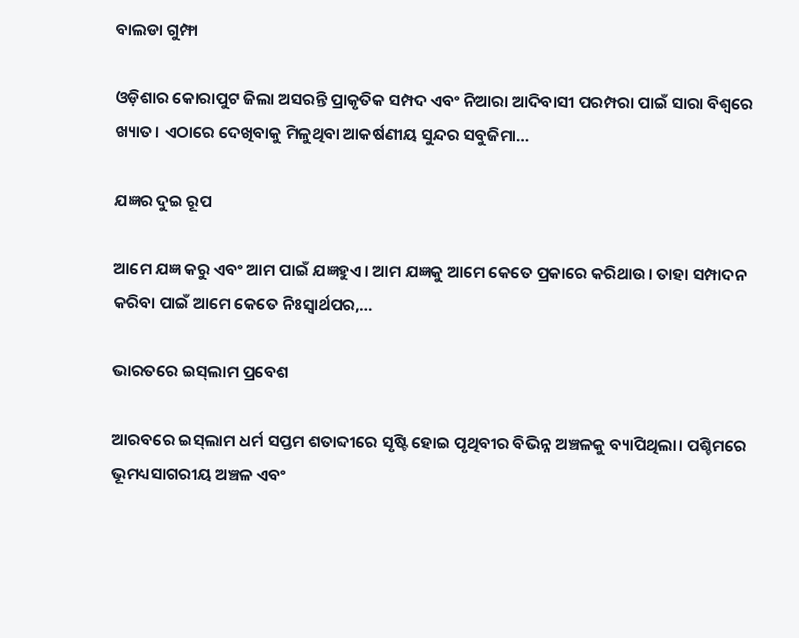ବାଲଡା ଗୁମ୍ଫା

ଓଡ଼ିଶାର କୋରାପୁଟ ଜିଲା ଅସରନ୍ତି ପ୍ରାକୃତିକ ସମ୍ପଦ ଏବଂ ନିଆରା ଆଦିବାସୀ ପରମ୍ପରା ପାଇଁ ସାରା ବିଶ୍ବରେ ଖ୍ୟାତ। ଏଠାରେ ଦେଖିବାକୁ ମିଳୁଥିବା ଆକର୍ଷଣୀୟ ସୁନ୍ଦର ସବୁଜିମା…

ଯଜ୍ଞର ଦୁଇ ରୂପ

ଆମେ ଯଜ୍ଞ କରୁ ଏବଂ ଆମ ପାଇଁ ଯଜ୍ଞହୁଏ। ଆମ ଯଜ୍ଞକୁ ଆମେ କେତେ ପ୍ରକାରେ କରିଥାଉ। ତାହା ସମ୍ପାଦନ କରିବା ପାଇଁ ଆମେ କେତେ ନିଃସ୍ବାର୍ଥପର,…

ଭାରତରେ ଇସ୍‌ଲାମ ପ୍ରବେଶ

ଆରବରେ ଇସ୍‌ଲାମ ଧର୍ମ ସପ୍ତମ ଶତାବ୍ଦୀରେ ସୃଷ୍ଟି ହୋଇ ପୃଥିବୀର ବିଭିନ୍ନ ଅଞ୍ଚଳକୁ ବ୍ୟାପିଥିଲା। ପଶ୍ଚିମରେ ଭୂମଧ୍ୟସାଗରୀୟ ଅଞ୍ଚଳ ଏବଂ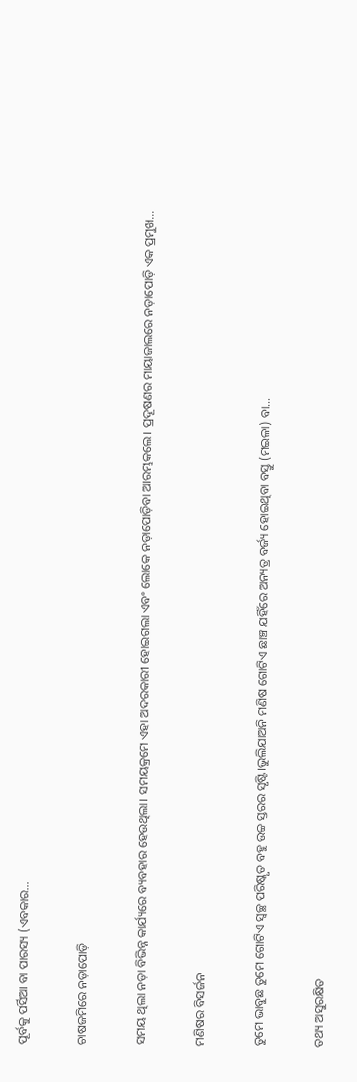ପୂର୍ବକୁ ପର୍ସିଆ ବା ପାରସ୍ୟ (ଏବକାର…

ଚାଷଜମିରେ ନଡ଼ାପୋଡ଼ି

ସମୟ ଥିଲା ନଡ଼ା ବିଭିନ୍ନ କାର୍ଯ୍ୟରେ ବ୍ୟବହାର ହେଉଥିଲା। ସମୟକ୍ରମେ ଏହା ଅଦରକାରୀ ହୋଇଗଲା ଏବଂ ଲୋକେ ନଡ଼ାପୋଡ଼ିବା ଆରମ୍ଭକଲେ। ପ୍ରଦୂଷଣର ମାୟାଜାଲରେ ନଡ଼ାପୋଡ଼ି ଏକ ପ୍ରମୁଖ…

ମଣିଷର ବିସର୍ଜନ

ତୁମେ ଭାବୁଛ ତୁମେ ଗୋଟିଏ ସ୍ବଚ୍ଛ ପରିଷ୍କୃତ ବହୁ ଉଚ୍ଚ ସ୍ତରର ସୃଷ୍ଟି।ଭୁଲିଯାଅନି ମଣିଷ ଗୋଟିଏ ଛାଞ୍ଚ ଯହିଁରେ ଅନ୍ୟତ୍ର ବର୍ଜ୍ୟ ହୋଇଥିବା ବସ୍ତୁ (ମଇଳା) ବା…

ତଥ୍ୟ ଅସୁରକ୍ଷିତ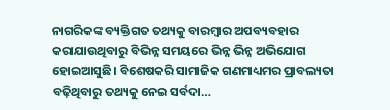ନାଗରିକଙ୍କ ବ୍ୟକ୍ତିଗତ ତଥ୍ୟକୁ ବାରମ୍ବାର ଅପବ୍ୟବହାର କରାଯାଉଥିବାରୁ ବିଭିନ୍ନ ସମୟରେ ଭିନ୍ନ ଭିନ୍ନ ଅଭିଯୋଗ ହୋଇଆସୁଛି। ବିଶେଷକରି ସାମାଜିକ ଗଣମାଧ୍ୟମର ପ୍ରାବଲ୍ୟତା ବଢ଼ିଥିବାରୁ ତଥ୍ୟକୁ ନେଇ ସର୍ବଦା…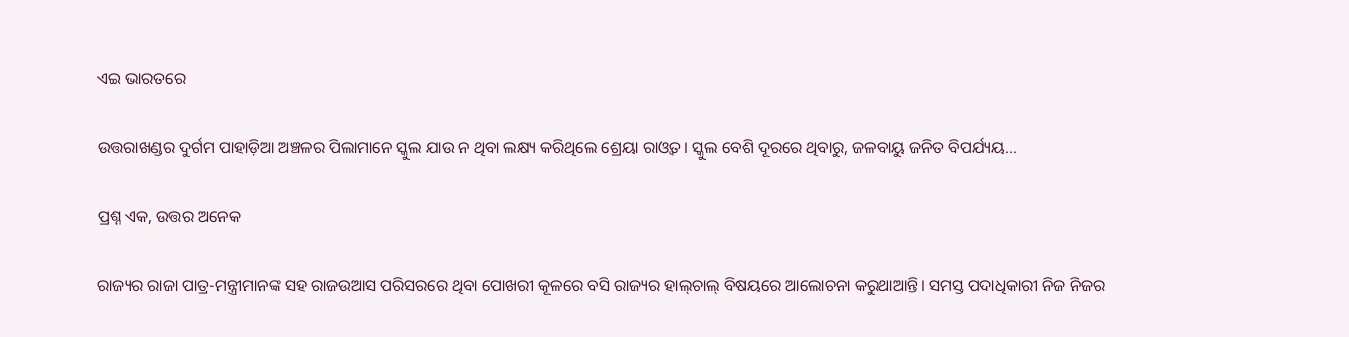ଏଇ ଭାରତରେ

ଉତ୍ତରାଖଣ୍ଡର ଦୁର୍ଗମ ପାହାଡ଼ିଆ ଅଞ୍ଚଳର ପିଲାମାନେ ସ୍କୁଲ ଯାଉ ନ ଥିବା ଲକ୍ଷ୍ୟ କରିଥିଲେ ଶ୍ରେୟା ରାଓ୍ବତ। ସ୍କୁଲ ବେଶି ଦୂରରେ ଥିବାରୁ, ଜଳବାୟୁ ଜନିତ ବିପର୍ଯ୍ୟୟ…

ପ୍ରଶ୍ନ ଏକ, ଉତ୍ତର ଅନେକ

ରାଜ୍ୟର ରାଜା ପାତ୍ର-ମନ୍ତ୍ରୀମାନଙ୍କ ସହ ରାଜଉଆସ ପରିସରରେ ଥିବା ପୋଖରୀ କୂଳରେ ବସି ରାଜ୍ୟର ହାଲ୍‌ଚାଲ୍‌ ବିଷୟରେ ଆଲୋଚନା କରୁଥାଆନ୍ତି। ସମସ୍ତ ପଦାଧିକାରୀ ନିଜ ନିଜର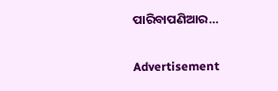ପାରିବାପଣିଆର…

Advertisement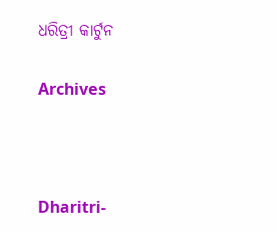ଧରିତ୍ରୀ କାର୍ଟୁନ

Archives



Dharitri-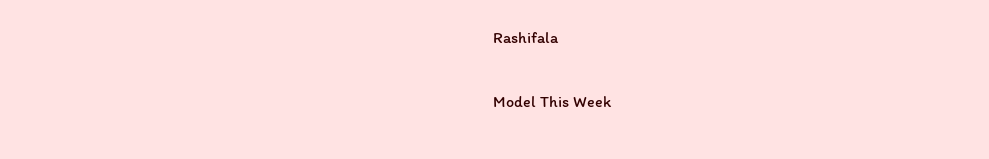Rashifala

Model This Week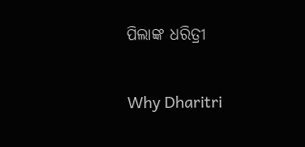ପିଲାଙ୍କ ଧରିତ୍ରୀ

Why Dharitri